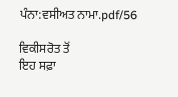ਪੰਨਾ:ਵਸੀਅਤ ਨਾਮਾ.pdf/56

ਵਿਕੀਸਰੋਤ ਤੋਂ
ਇਹ ਸਫ਼ਾ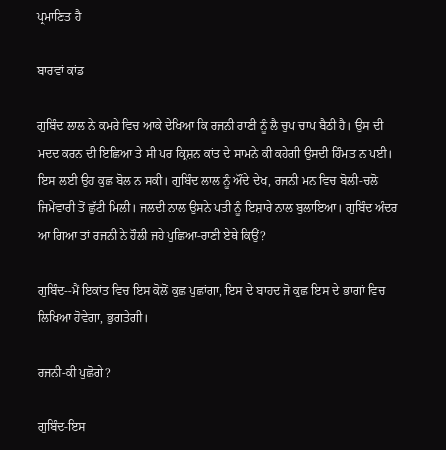ਪ੍ਰਮਾਣਿਤ ਹੈ

ਬਾਰਵਾਂ ਕਾਂਡ

ਗੁਬਿੰਦ ਲਾਲ ਨੇ ਕਮਰੇ ਵਿਚ ਆਕੇ ਦੇਖਿਆ ਕਿ ਰਜਨੀ ਰਾਣੀ ਨੂੰ ਲੈ ਚੁਪ ਚਾਪ ਬੈਠੀ ਹੈ। ਉਸ ਦੀ ਮਦਦ ਕਰਨ ਦੀ ਇਛਿਆ ਤੇ ਸੀ ਪਰ ਕ੍ਰਿਸ਼ਨ ਕਾਂਤ ਦੇ ਸਾਮਨੇ ਕੀ ਕਹੇਗੀ ਉਸਦੀ ਹਿੰਮਤ ਨ ਪਈ। ਇਸ ਲਈ ਉਹ ਕੁਛ ਬੋਲ ਨ ਸਕੀ। ਗੁਬਿੰਦ ਲਾਲ ਨੂੰ ਔਂਦੇ ਦੇਖ, ਰਜਨੀ ਮਨ ਵਿਚ ਬੋਲੀ-ਚਲੋ ਜਿਮੇਂਵਾਰੀ ਤੋਂ ਛੁੱਟੀ ਮਿਲੀ। ਜਲਦੀ ਨਾਲ ਉਸਨੇ ਪਤੀ ਨੂੰ ਇਸ਼ਾਰੇ ਨਾਲ ਬੁਲਾਇਆ। ਗੁਬਿੰਦ ਅੰਦਰ ਆ ਗਿਆ ਤਾਂ ਰਜਨੀ ਨੇ ਹੌਲੀ ਜਹੇ ਪੁਛਿਆ-ਰਾਣੀ ਏਥੇ ਕਿਉਂ?

ਗੁਬਿੰਦ--ਮੈਂ ਇਕਾਂਤ ਵਿਚ ਇਸ ਕੋਲੋਂ ਕੁਛ ਪੁਛਾਂਗਾ, ਇਸ ਦੇ ਬਾਹਦ ਜੋ ਕੁਛ ਇਸ ਦੇ ਭਾਗਾਂ ਵਿਚ ਲਿਖਿਆ ਹੋਵੇਗਾ, ਭੁਗਤੇਗੀ।

ਰਜਨੀ-ਕੀ ਪੁਛੋਗੇ?

ਗੁਬਿੰਦ-ਇਸ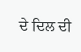ਦੇ ਦਿਲ ਦੀ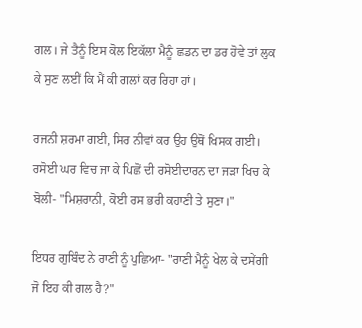ਗਲ। ਜੇ ਤੈਨੂੰ ਇਸ ਕੋਲ ਇਕੱਲਾ ਮੈਨੂੰ ਛਡਨ ਦਾ ਡਰ ਹੋਵੇ ਤਾਂ ਲੁਕ ਕੇ ਸੁਣ ਲਈਂ ਕਿ ਮੈਂ ਕੀ ਗਲਾਂ ਕਰ ਰਿਹਾ ਹਾਂ।

ਰਜਨੀ ਸ਼ਰਮਾ ਗਈ, ਸਿਰ ਨੀਵਾਂ ਕਰ ਉਹ ਉਥੋਂ ਖਿਸਕ ਗਈ। ਰਸੋਈ ਘਰ ਵਿਚ ਜਾ ਕੇ ਪਿਛੋਂ ਦੀ ਰਸੋਈਦਾਰਨ ਦਾ ਜੜਾ ਖਿਚ ਕੇ ਬੋਲੀ- "ਮਿਸ਼ਰਾਨੀ, ਕੋਈ ਰਸ ਭਰੀ ਕਹਾਣੀ ਤੇ ਸੁਣਾ।"

ਇਧਰ ਗੁਬਿੰਦ ਨੇ ਰਾਣੀ ਨੂੰ ਪੁਛਿਆ- "ਰਾਣੀ ਮੈਨੂੰ ਖੇਲ ਕੇ ਦਸੇਂਗੀ ਜੋ ਇਹ ਕੀ ਗਲ ਹੈ?"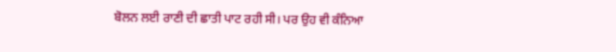ਬੋਲਨ ਲਈ ਰਾਣੀ ਦੀ ਛਾਤੀ ਪਾਟ ਰਹੀ ਸੀ। ਪਰ ਉਹ ਵੀ ਕੰਨਿਆ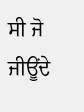ਸੀ ਜੋ ਜੀਊਂਦੇ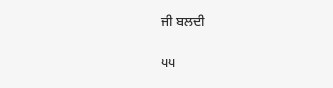ਜੀ ਬਲਦੀ

੫੫